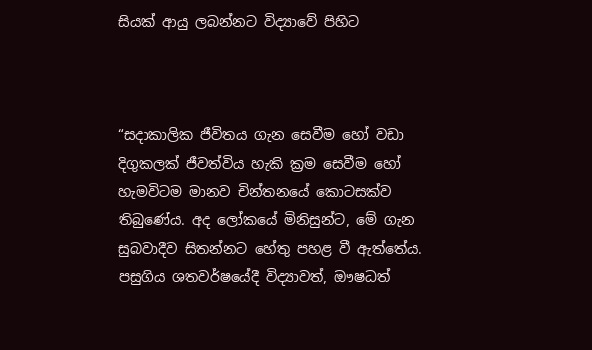සියක් ආයු ලබන්නට විද්‍යාවේ පිහිට



“සදාකාලික ජීවිතය ගැන සෙවීම හෝ වඩා දිගුකලක් ජීවත්විය හැකි ක්‍රම සෙවීම හෝ හැමවිටම මානව චින්තනයේ කොටසක්ව තිබුණේය. අද ලෝකයේ මිනිසුන්ට, මේ ගැන සුබවාදීව සිතන්නට හේතු පහළ වී ඇත්තේය. පසුගිය ශතවර්ෂයේදී විද්‍යාවත්, ඖෂධත්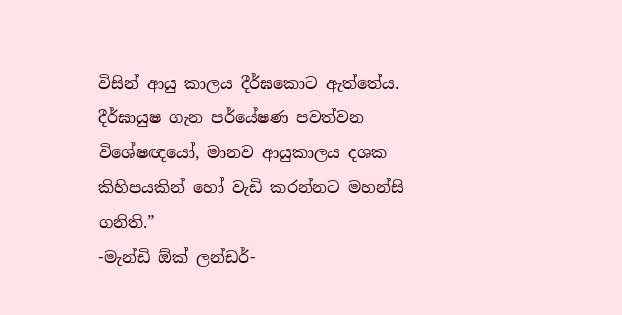විසින් ආයු කාලය දීර්ඝකොට ඇත්තේය. දීර්ඝායුෂ ගැන පර්යේෂණ පවත්වන විශේෂඥයෝ, මානව ආයුකාලය දශක කිහිපයකින් හෝ වැඩි කරන්නට මහන්සි ගනිති.”
-මැන්ඩි ඕක් ලන්ඩර්-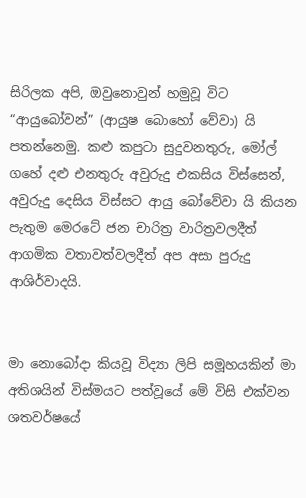සිරිලක අපි, ඔවුනොවුන් හමුවූ විට “ආයුබෝවන්” (ආයුෂ බොහෝ වේවා) යි පතන්නෙමු. කළු කපුටා සුදුවනතුරු, මෝල් ගහේ දළු එනතුරු අවුරුදු එකසිය විස්සෙන්, අවුරුදු දෙසිය විස්සට ආයු බෝවේවා යි කියන පැතුම මෙරටේ ජන චාරිත්‍ර වාරිත්‍රවලදීත් ආගමික වතාවත්වලදීත් අප අසා පුරුදු ආශිර්වාදයි.


මා නොබෝදා කියවූ විද්‍යා ලිපි සමූහයකින් මා අතිශයින් විස්මයට පත්වූයේ මේ විසි එක්වන ශතවර්ෂයේ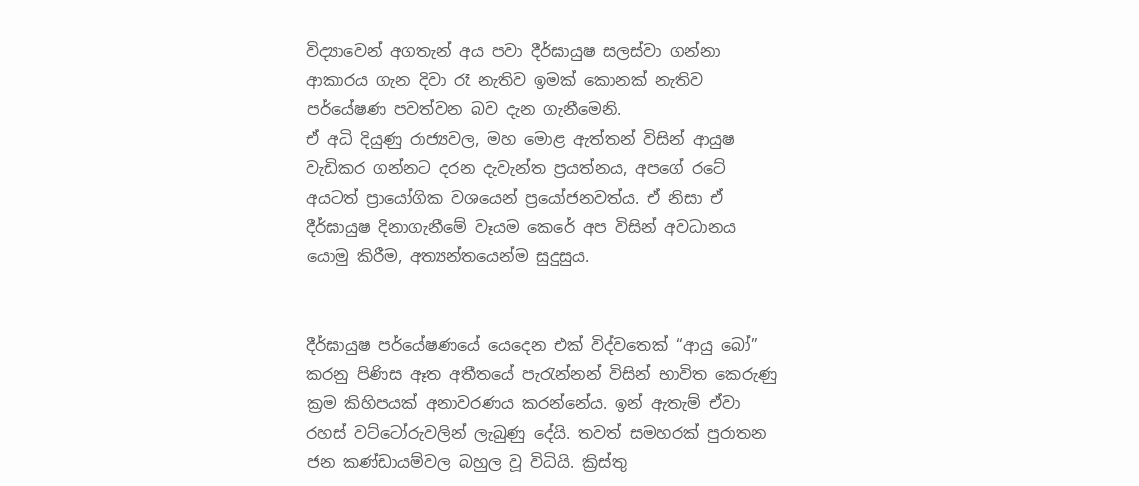විද්‍යාවෙන් අගතැන් අය පවා දීර්ඝායුෂ සලස්වා ගන්නා ආකාරය ගැන දිවා රෑ නැතිව ඉමක් කොනක් නැතිව පර්යේෂණ පවත්වන බව දැන ගැනීමෙනි.
ඒ අධි දියුණු රාජ්‍යවල, මහ මොළ ඇත්තන් විසින් ආයුෂ වැඩිකර ගන්නට දරන දැවැන්ත ප්‍රයත්නය, අපගේ රටේ අයටත් ප්‍රායෝගික වශයෙන් ප්‍රයෝජනවත්ය. ඒ නිසා ඒ දීර්ඝායුෂ දිනාගැනීමේ වෑයම කෙරේ අප විසින් අවධානය යොමු කිරීම, අත්‍යන්තයෙන්ම සුදුසුය.


දීර්ඝායුෂ පර්යේෂණයේ යෙදෙන එක් විද්වතෙක් “ආයු බෝ” කරනු පිණිස ඈත අතීතයේ පැරැන්නන් විසින් භාවිත කෙරුණු ක්‍රම කිහිපයක් අනාවරණය කරන්නේය. ඉන් ඇතැම් ඒවා රහස් වට්ටෝරුවලින් ලැබුණු දේයි. තවත් සමහරක් පුරාතන ජන කණ්ඩායම්වල බහුල වූ විධියි. ක්‍රිස්තු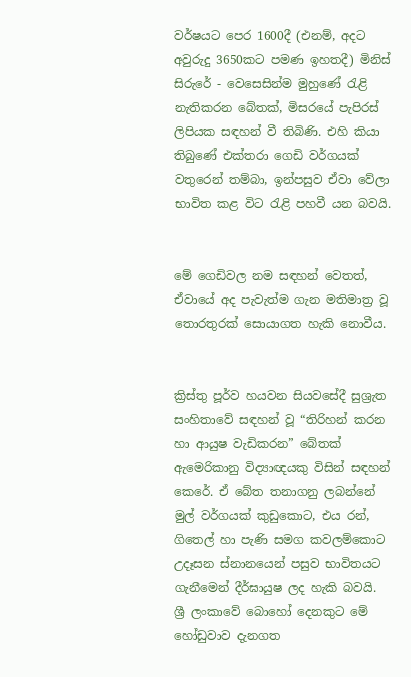වර්ෂයට පෙර 1600දී (එනම්, අදට අවුරුදු 3650කට පමණ ඉහතදී) මිනිස් සිරුරේ - වෙසෙසින්ම මුහුණේ රැළි නැතිකරන බේතක්, මිසරයේ පැපිරස් ලිපියක සඳහන් වී තිබිණි. එහි කියා තිබුණේ එක්තරා ගෙඩි වර්ගයක් වතුරෙන් තම්බා, ඉන්පසුව ඒවා වේලා භාවිත කළ විට රැළි පහවී යන බවයි.


මේ ගෙඩිවල නම සඳහන් වෙතත්, ඒවායේ අද පැවැත්ම ගැන මතිමාත්‍ර වූ තොරතුරක් සොයාගත හැකි නොවීය.


ක්‍රිස්තු පූර්ව හයවන සියවසේදී සුශ්‍රැත සංහිතාවේ සඳහන් වූ “තිරිහන් කරන හා ආයුෂ වැඩිකරන” බේතක් ඇමෙරිකානු විද්‍යාඥයකු විසින් සඳහන් කෙරේ. ඒ බේත තනාගනු ලබන්නේ මුල් වර්ගයක් කුඩුකොට, එය රන්, ගිතෙල් හා පැණි සමග කවලම්කොට උදෑසන ස්නානයෙන් පසුව භාවිතයට ගැනීමෙන් දීර්ඝායුෂ ලද හැකි බවයි. ශ්‍රී ලංකාවේ බොහෝ දෙනකුට මේ හෝඩුවාව දැනගත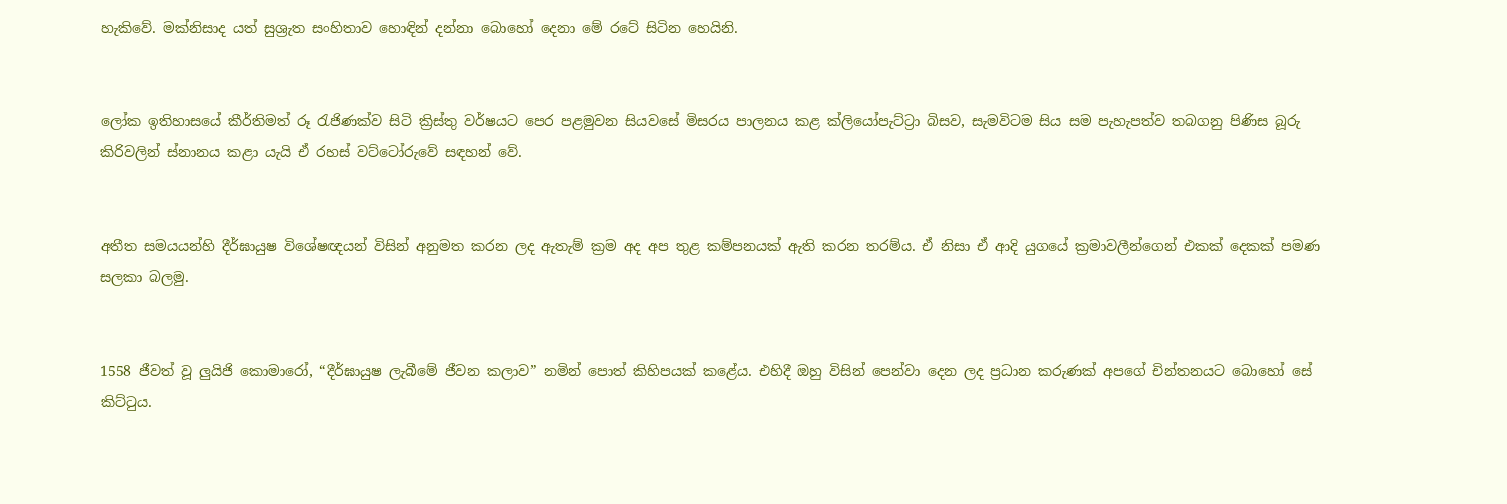හැකිවේ. මක්නිසාද යත් සුශ්‍රැත සංහිතාව හොඳින් දන්නා බොහෝ දෙනා මේ රටේ සිටින හෙයිනි.


ලෝක ඉතිහාසයේ කීර්තිමත් රූ රැජිණක්ව සිටි ක්‍රිස්තු වර්ෂයට පෙර පළමුවන සියවසේ මිසරය පාලනය කළ ක්ලියෝපැට්ට්‍රා බිසව, සැමවිටම සිය සම පැහැපත්ව තබගනු පිණිස බූරු කිරිවලින් ස්නානය කළා යැයි ඒ රහස් වට්ටෝරුවේ සඳහන් වේ.


අතීත සමයයන්හි දීර්ඝායුෂ විශේෂඥයන් විසින් අනුමත කරන ලද ඇතැම් ක්‍රම අද අප තුළ කම්පනයක් ඇති කරන තරම්ය. ඒ නිසා ඒ ආදි යුගයේ ක්‍රමාවලීන්ගෙන් එකක් දෙකක් පමණ සලකා බලමු.


1558 ජීවත් වූ ලුයිජි කොමාරෝ, “දීර්ඝායුෂ ලැබීමේ ජීවන කලාව” නමින් පොත් කිහිපයක් කළේය. එහිදී ඔහු විසින් පෙන්වා දෙන ලද ප්‍රධාන කරුණක් අපගේ චින්තනයට බොහෝ සේ කිට්ටුය.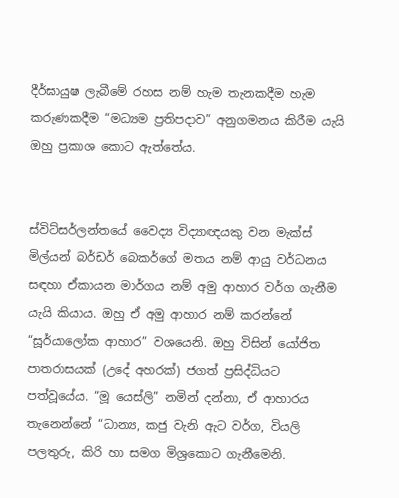දීර්ඝායුෂ ලැබීමේ රහස නම් හැම තැනකදීම හැම කරුණකදීම “මධ්‍යම ප්‍රතිපදාව” අනුගමනය කිරීම යැයි ඔහු ප්‍රකාශ කොට ඇත්තේය.


ස්විට්සර්ලන්තයේ වෛද්‍ය විද්‍යාඥයකු වන මැක්ස් මිල්යන් බර්ඩර් බෙකර්ගේ මතය නම් ආයු වර්ධනය සඳහා ඒකායන මාර්ගය නම් අමු ආහාර වර්ග ගැනීම යැයි කියාය. ඔහු ඒ අමු ආහාර නම් කරන්නේ “සූර්යාලෝක ආහාර” වශයෙනි. ඔහු විසින් යෝජිත පාතරාසයක් (උදේ අහරක්) ජගත් ප්‍රසිද්ධියට පත්වූයේය. “මූ යෙස්ලි” නමින් දන්නා, ඒ ආහාරය තැනෙන්නේ “ධාන්‍ය, කජු වැනි ඇට වර්ග, වියලි පලතුරු, කිරි හා සමග මිශ්‍රකොට ගැනීමෙනි.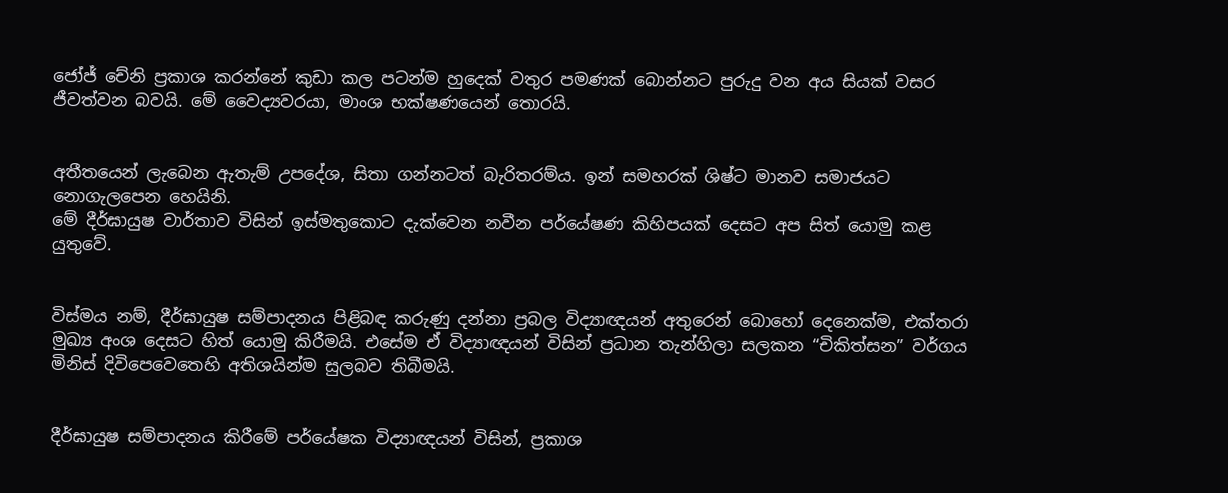ජෝජ් චේනි ප්‍රකාශ කරන්නේ කුඩා කල පටන්ම හුදෙක් වතුර පමණක් බොන්නට පුරුදු වන අය සියක් වසර ජීවත්වන බවයි. මේ වෛද්‍යවරයා, මාංශ භක්ෂණයෙන් තොරයි.


අතීතයෙන් ලැබෙන ඇතැම් උපදේශ, සිතා ගන්නටත් බැරිතරම්ය. ඉන් සමහරක් ශිෂ්ට මානව සමාජයට නොගැලපෙන හෙයිනි.
මේ දීර්ඝායුෂ වාර්තාව විසින් ඉස්මතුකොට දැක්වෙන නවීන පර්යේෂණ කිහිපයක් දෙසට අප සිත් යොමු කළ යුතුවේ.


විස්මය නම්, දීර්ඝායුෂ සම්පාදනය පිළිබඳ කරුණු දන්නා ප්‍රබල විද්‍යාඥයන් අතුරෙන් බොහෝ දෙනෙක්ම, එක්තරා මුඛ්‍ය අංශ දෙසට හිත් යොමු කිරීමයි. එසේම ඒ විද්‍යාඥයන් විසින් ප්‍රධාන තැන්හිලා සලකන “චිකිත්සන” වර්ගය මිනිස් දිවිපෙවෙතෙහි අතිශයින්ම සුලබව තිබීමයි.


දීර්ඝායුෂ සම්පාදනය කිරීමේ පර්යේෂක විද්‍යාඥයන් විසින්, ප්‍රකාශ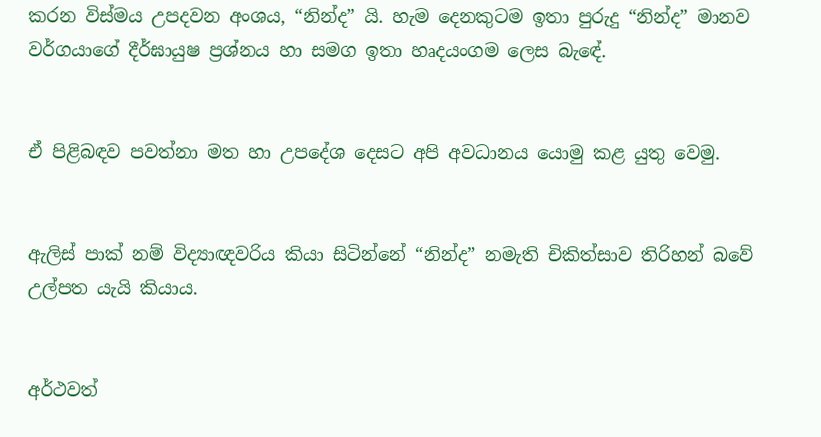කරන විස්මය උපදවන අංශය, “නින්ද” යි. හැම දෙනකුටම ඉතා පුරුදු “නින්ද” මානව වර්ගයාගේ දීර්ඝායුෂ ප්‍රශ්නය හා සමග ඉතා හෘදයංගම ලෙස බැඳේ.


ඒ පිළිබඳව පවත්නා මත හා උපදේශ දෙසට අපි අවධානය යොමු කළ යුතු වෙමු.


ඇලිස් පාක් නම් විද්‍යාඥවරිය කියා සිටින්නේ “නින්ද” නමැති චිකිත්සාව තිරිහන් බවේ උල්පත යැයි කියාය.


අර්ථවත්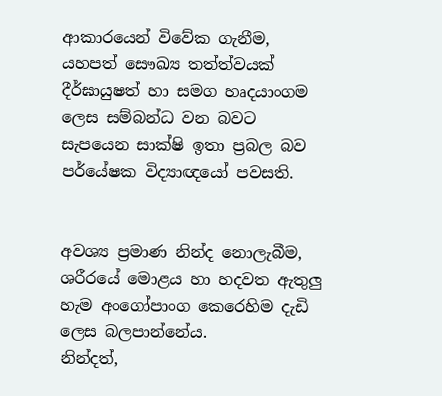ආකාරයෙන් විවේක ගැනීම, යහපත් සෞඛ්‍ය තත්ත්වයක් දීර්ඝායුෂත් හා සමග හෘදයාංගම ලෙස සම්බන්ධ වන බවට සැපයෙන සාක්ෂි ඉතා ප්‍රබල බව පර්යේෂක විද්‍යාඥයෝ පවසති.


අවශ්‍ය ප්‍රමාණ නින්ද නොලැබීම, ශරීරයේ මොළය හා හදවත ඇතුලු හැම අංගෝපාංග කෙරෙහිම දැඩි ලෙස බලපාන්නේය.
නින්දත්,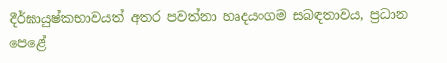දීර්ඝායුෂ්කභාවයත් අතර පවත්නා හෘදයංගම සබඳතාවය, ප්‍රධාන පෙළේ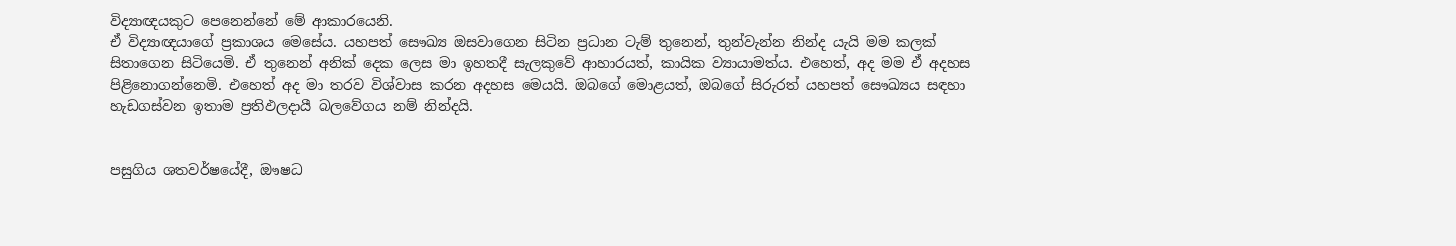විද්‍යාඥයකුට පෙනෙන්නේ මේ ආකාරයෙනි.
ඒ විද්‍යාඥයාගේ ප්‍රකාශය මෙසේය. යහපත් සෞඛ්‍ය ඔසවාගෙන සිටින ප්‍රධාන ටැම් තුනෙන්, තුන්වැන්න නින්ද යැයි මම කලක් සිතාගෙන සිටියෙමි. ඒ තුනෙන් අනික් දෙක ලෙස මා ඉහතදී සැලකුවේ ආහාරයත්, කායික ව්‍යායාමත්ය. එහෙත්, අද මම ඒ අදහස පිළිනොගන්නෙමි. එහෙත් අද මා තරව විශ්වාස කරන අදහස මෙයයි. ඔබගේ මොළයත්, ඔබගේ සිරුරත් යහපත් සෞඛ්‍යය සඳහා හැඩගස්වන ඉතාම ප්‍රතිඵලදායී බලවේගය නම් නින්දයි.


පසුගිය ශතවර්ෂයේදී, ඖෂධ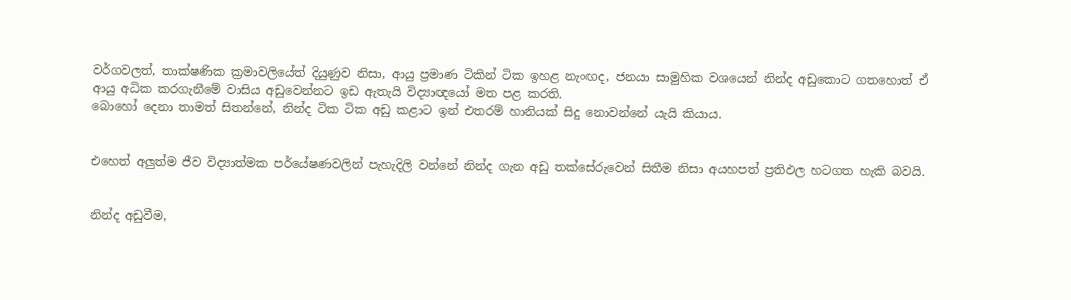වර්ගවලත්, තාක්ෂණික ක්‍රමාවලියේත් දියුණුව නිසා, ආයු ප්‍රමාණ ටිකින් ටික ඉහළ නැංඟද, ජනයා සාමුහික වශයෙන් නින්ද අඩුකොට ගතහොත් ඒ ආයු අධික කරගැනීමේ වාසිය අඩුවෙන්නට ඉඩ ඇතැයි විද්‍යාඥයෝ මත පළ කරති.
බොහෝ දෙනා තාමත් සිතන්නේ, නින්ද ටික ටික අඩු කළාට ඉන් එතරම් හානියක් සිදු නොවන්නේ යැයි කියාය.


එහෙත් අලුත්ම ජීව විද්‍යාත්මක පර්යේෂණවලින් පැහැදිලි වන්නේ නින්ද ගැන අඩු තක්සේරුවෙන් සිතීම නිසා අයහපත් ප්‍රතිඵල හටගත හැකි බවයි.


නින්ද අඩුවීම,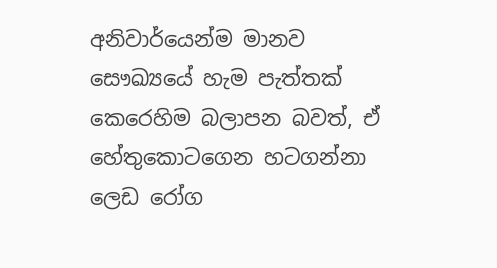අනිවාර්යෙන්ම මානව සෞඛ්‍යයේ හැම පැත්තක් කෙරෙහිම බලාපන බවත්, ඒ හේතුකොටගෙන හටගන්නා ලෙඩ රෝග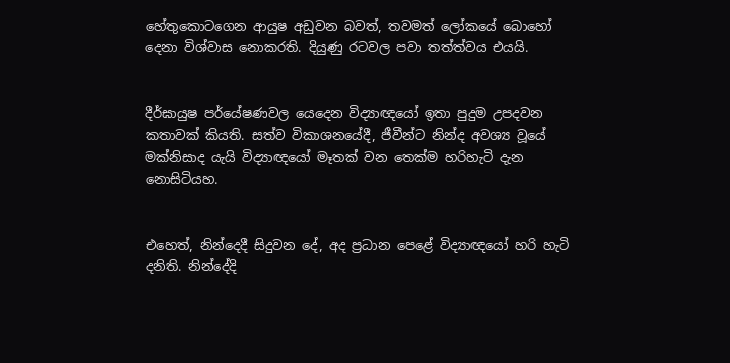හේතුකොටගෙන ආයුෂ අඩුවන බවත්, තවමත් ලෝකයේ බොහෝ දෙනා විශ්වාස නොකරති. දියුණු රටවල පවා තත්ත්වය එයයි.


දීර්ඝායුෂ පර්යේෂණවල යෙදෙන විද්‍යාඥයෝ ඉතා පුදුම උපදවන කතාවක් කියති. සත්ව විකාශනයේදී, ජීවීන්ට නින්ද අවශ්‍ය වූයේ මක්නිසාද යැයි විද්‍යාඥයෝ මෑතක් වන තෙක්ම හරිහැටි දැන නොසිටියහ.


එහෙත්, නින්දෙදී සිදුවන දේ, අද ප්‍රධාන පෙළේ විද්‍යාඥයෝ හරි හැටි දනිති. නින්දේදි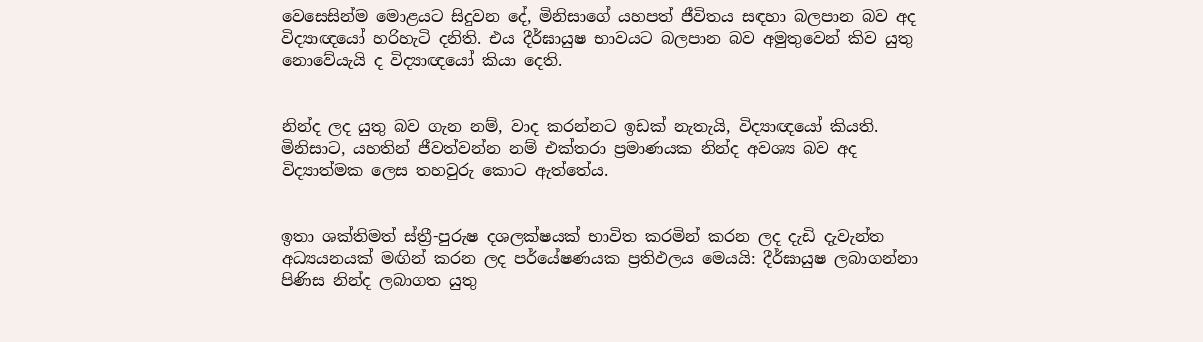වෙසෙසින්ම මොළයට සිදුවන දේ, මිනිසාගේ යහපත් ජීවිතය සඳහා බලපාන බව අද විද්‍යාඥයෝ හරිහැටි දනිති. එය දීර්ඝායුෂ භාවයට බලපාන බව අමුතුවෙන් කිව යුතු නොවේයැයි ද විද්‍යාඥයෝ කියා දෙති.


නින්ද ලද යුතු බව ගැන නම්, වාද කරන්නට ඉඩක් නැතැයි, විද්‍යාඥයෝ කියති. මිනිසාට, යහතින් ජීවත්වන්න නම් එක්තරා ප්‍රමාණයක නින්ද අවශ්‍ය බව අද විද්‍යාත්මක ලෙස තහවුරු කොට ඇත්තේය.


ඉතා ශක්තිමත් ස්ත්‍රී-පුරුෂ දශලක්ෂයක් භාවිත කරමින් කරන ලද දැඩි දැවැන්ත අධ්‍යයනයක් මඟින් කරන ලද පර්යේෂණයක ප්‍රතිඵලය මෙයයි: දීර්ඝායුෂ ලබාගන්නා පිණිස නින්ද ලබාගත යුතු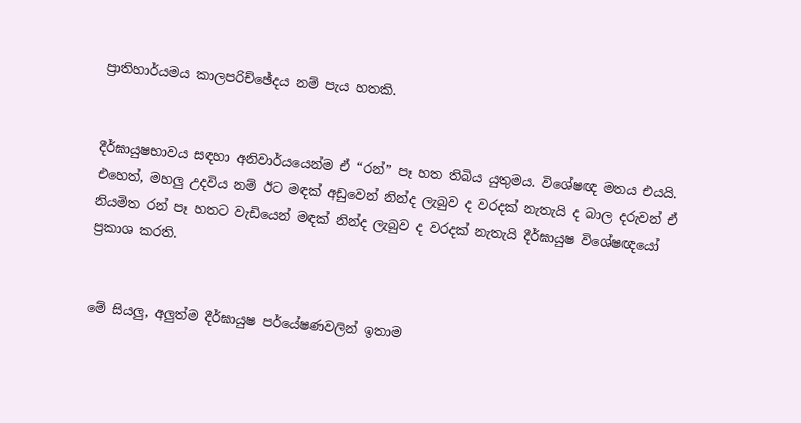ප්‍රාතිහාර්යමය කාලපරිච්ඡේදය නම් පැය හතකි.


දීර්ඝායුෂභාවය සඳහා අනිවාර්යයෙන්ම ඒ “රන්” පෑ හත තිබිය යුතුමය. විශේෂඥ මතය එයයි. එහෙත්, මහලු උදවිය නම් ඊට මඳක් අඩුවෙන් නින්ද ලැබුව ද වරදක් නැතැයි ද බාල දරුවන් ඒ නියමිත රන් පෑ හතට වැඩියෙන් මඳක් නින්ද ලැබුව ද වරදක් නැතැයි දීර්ඝායුෂ විශේෂඥයෝ ප්‍රකාශ කරති.


මේ සියලු, අලුත්ම දීර්ඝායුෂ පර්යේෂණවලින් ඉතාම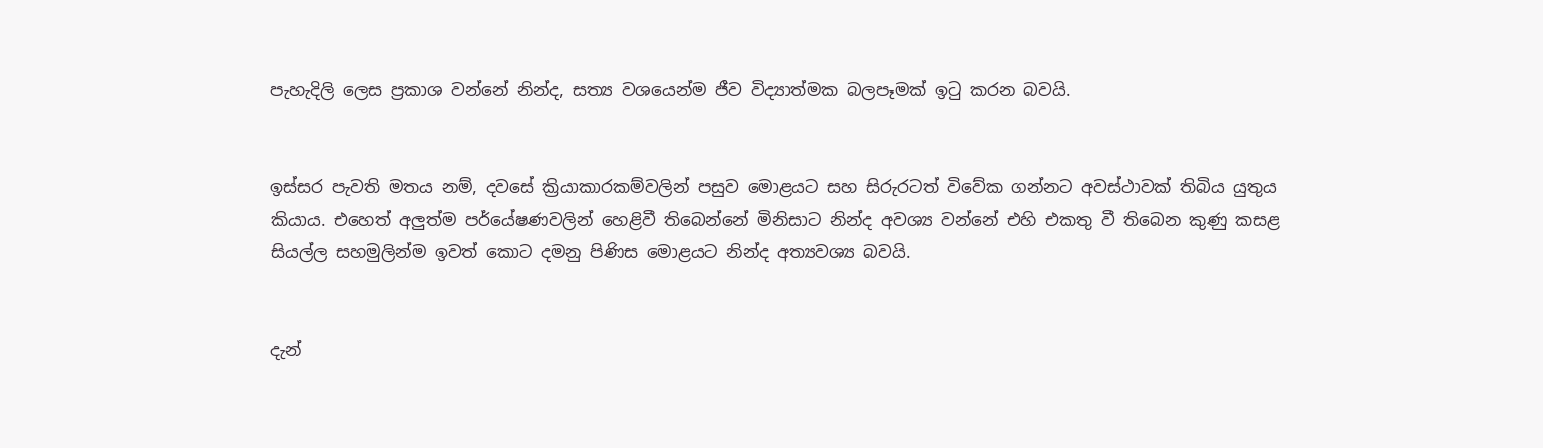පැහැදිලි ලෙස ප්‍රකාශ වන්නේ නින්ද, සත්‍ය වශයෙන්ම ජීව විද්‍යාත්මක බලපෑමක් ඉටු කරන බවයි.


ඉස්සර පැවති මතය නම්, දවසේ ක්‍රියාකාරකම්වලින් පසුව මොළයට සහ සිරුරටත් විවේක ගන්නට අවස්ථාවක් තිබිය යුතුය කියාය. එහෙත් අලුත්ම පර්යේෂණවලින් හෙළිවී තිබෙන්නේ මිනිසාට නින්ද අවශ්‍ය වන්නේ එහි එකතු වී තිබෙන කුණු කසළ සියල්ල සහමුලින්ම ඉවත් කොට දමනු පිණිස මොළයට නින්ද අත්‍යවශ්‍ය බවයි.


දැන්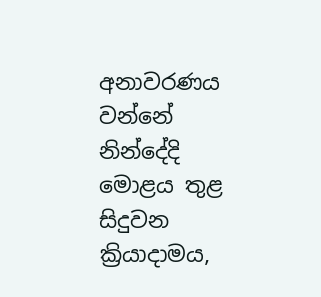අනාවරණය වන්නේ නින්දේදි මොළය තුළ සිදුවන ක්‍රියාදාමය,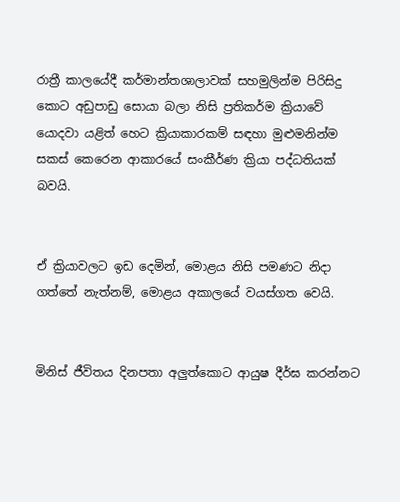රාත්‍රී කාලයේදී කර්මාන්තශාලාවක් සහමුලින්ම පිරිසිදු කොට අඩුපාඩු සොයා බලා නිසි ප්‍රතිකර්ම ක්‍රියාවේ යොදවා යළිත් හෙට ක්‍රියාකාරකම් සඳහා මුළුමනින්ම සකස් කෙරෙන ආකාරයේ සංකීර්ණ ක්‍රියා පද්ධතියක් බවයි.


ඒ ක්‍රියාවලට ඉඩ දෙමින්, මොළය නිසි පමණට නිදා ගත්තේ නැත්නම්, මොළය අකාලයේ වයස්ගත වෙයි.


මිනිස් ජීවිතය දිනපතා අලුත්කොට ආයුෂ දීර්ඝ කරන්නට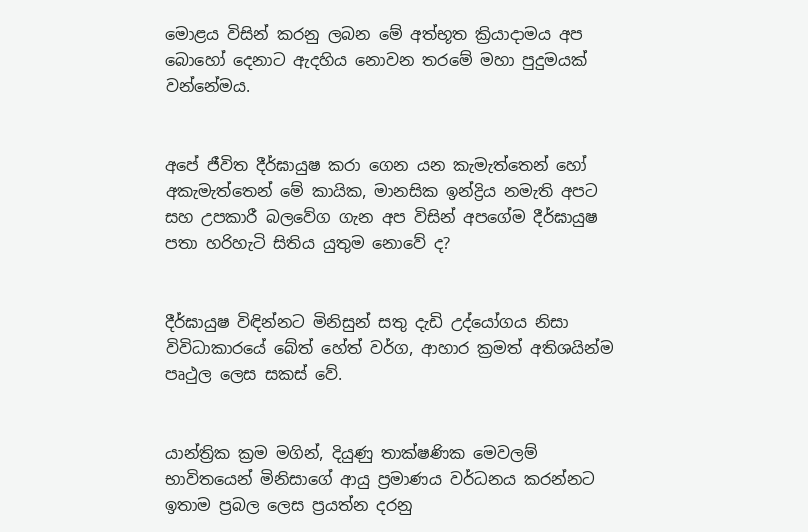මොළය විසින් කරනු ලබන මේ අත්භූත ක්‍රියාදාමය අප බොහෝ දෙනාට ඇදහිය නොවන තරමේ මහා පුදුමයක් වන්නේමය.


අපේ ජීවිත දීර්ඝායුෂ කරා ගෙන යන කැමැත්තෙන් හෝ අකැමැත්තෙන් මේ කායික, මානසික ඉන්ද්‍රිය නමැති අපට සහ උපකාරී බලවේග ගැන අප විසින් අපගේම දීර්ඝායුෂ පතා හරිහැටි සිතිය යුතුම නොවේ ද?


දීර්ඝායුෂ විඳින්නට මිනිසුන් සතු දැඩි උද්යෝගය නිසා විවිධාකාරයේ බේත් හේත් වර්ග, ආහාර ක්‍රමත් අතිශයින්ම පෘථුල ලෙස සකස් වේ.


යාන්ත්‍රික ක්‍රම මගින්, දියුණු තාක්ෂණික මෙවලම් භාවිතයෙන් මිනිසාගේ ආයු ප්‍රමාණය වර්ධනය කරන්නට ඉතාම ප්‍රබල ලෙස ප්‍රයත්න දරනු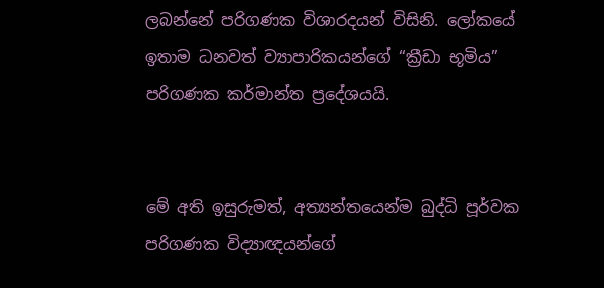ලබන්නේ පරිගණක විශාරදයන් විසිනි. ලෝකයේ ඉතාම ධනවත් ව්‍යාපාරිකයන්ගේ “ක්‍රීඩා භූමිය” පරිගණක කර්මාන්ත ප්‍රදේශයයි.


මේ අති ඉසුරුමත්, අත්‍යන්තයෙන්ම බුද්ධි පූර්වක පරිගණක විද්‍යාඥයන්ගේ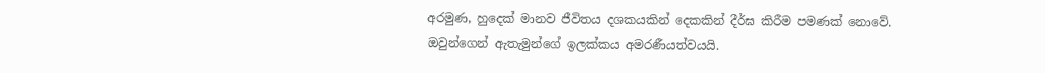අරමුණ, හුදෙක් මානව ජීවිතය දශකයකින් දෙකකින් දීර්ඝ කිරීම පමණක් නොවේ. ඔවුන්ගෙන් ඇතැමුන්ගේ ඉලක්කය අමරණීයත්වයයි.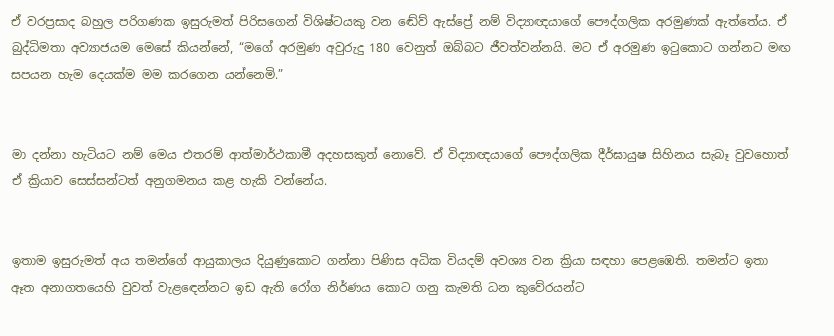ඒ වරප්‍රසාද බහුල පරිගණක ඉසුරුමත් පිරිසගෙන් විශිෂ්ටයකු වන ඬේව් ඇස්ප්‍රේ නම් විද්‍යාඥයාගේ පෞද්ගලික අරමුණක් ඇත්තේය. ඒ බුද්ධිමතා අව්‍යාජයම මෙසේ කියන්නේ, “මගේ අරමුණ අවුරුදු 180 වෙනුත් ඔබ්බට ජීවත්වන්නයි. මට ඒ අරමුණ ඉටුකොට ගන්නට මඟ සපයන හැම දෙයක්ම මම කරගෙන යන්නෙමි.”


මා දන්නා හැටියට නම් මෙය එතරම් ආත්මාර්ථකාමී අදහසකුත් නොවේ. ඒ විද්‍යාඥයාගේ පෞද්ගලික දීර්ඝායුෂ සිහිනය සැබෑ වුවහොත් ඒ ක්‍රියාව සෙස්සන්ටත් අනුගමනය කළ හැකි වන්නේය.


ඉතාම ඉසුරුමත් අය තමන්ගේ ආයුකාලය දියුණුකොට ගන්නා පිණිස අධික වියදම් අවශ්‍ය වන ක්‍රියා සඳහා පෙළඹෙති. තමන්ට ඉතා ඈත අනාගතයෙහි වුවත් වැළඳෙන්නට ඉඩ ඇති රෝග නිර්ණය කොට ගනු කැමති ධන කුවේරයන්ට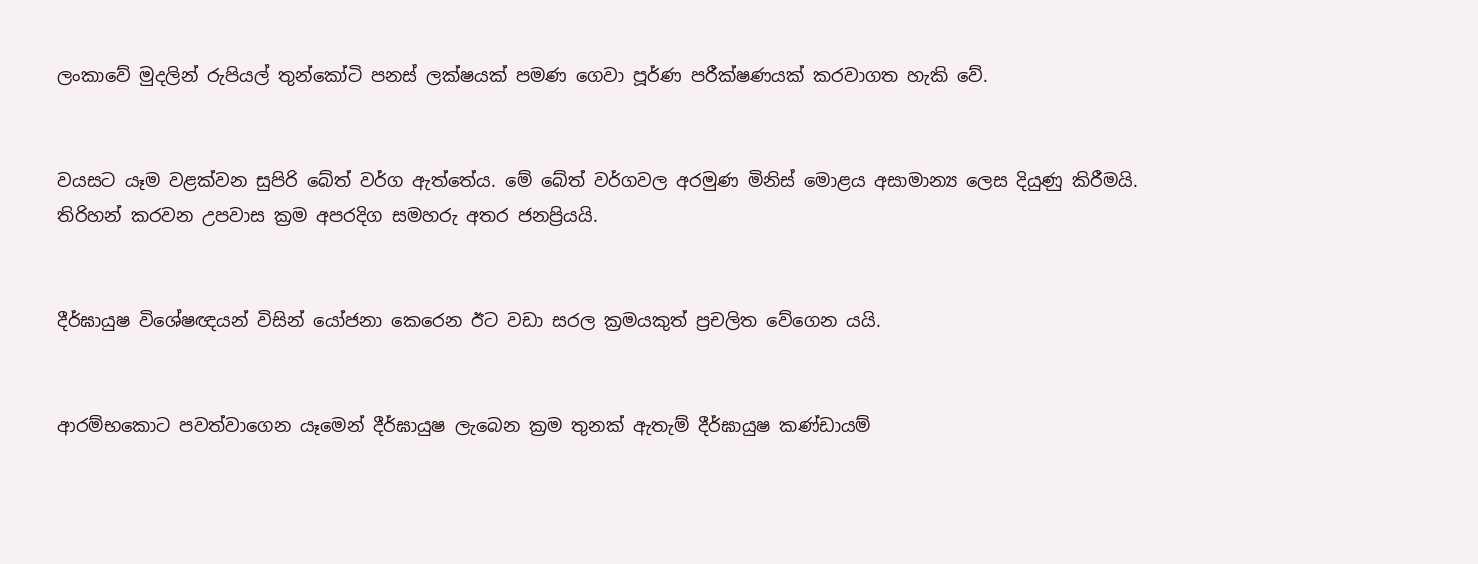ලංකාවේ මුදලින් රුපියල් තුන්කෝටි පනස් ලක්ෂයක් පමණ ගෙවා පූර්ණ පරීක්ෂණයක් කරවාගත හැකි වේ.


වයසට යෑම වළක්වන සුපිරි බේත් වර්ග ඇත්තේය. මේ බේත් වර්ගවල අරමුණ මිනිස් මොළය අසාමාන්‍ය ලෙස දියුණු කිරීමයි.
තිරිහන් කරවන උපවාස ක්‍රම අපරදිග සමහරු අතර ජනප්‍රියයි.


දීර්ඝායුෂ විශේෂඥයන් විසින් යෝජනා කෙරෙන ඊට වඩා සරල ක්‍රමයකුත් ප්‍රචලිත වේගෙන යයි.


ආරම්භකොට පවත්වාගෙන යෑමෙන් දීර්ඝායුෂ ලැබෙන ක්‍රම තුනක් ඇතැම් දීර්ඝායුෂ කණ්ඩායම්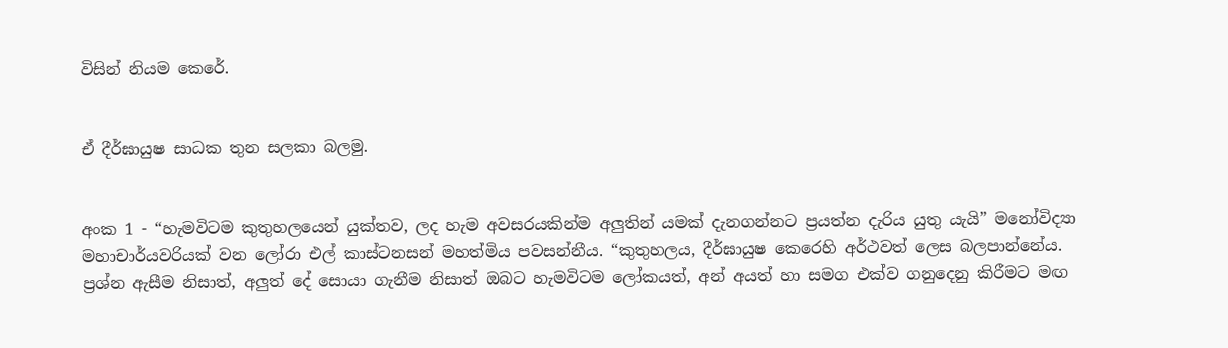විසින් නියම කෙරේ.


ඒ දීර්ඝායුෂ සාධක තුන සලකා බලමු.


අංක 1 - “හැමවිටම කුතුහලයෙන් යුක්තව, ලද හැම අවසරයකින්ම අලුතින් යමක් දැනගන්නට ප්‍රයත්න දැරිය යුතු යැයි” මනෝවිද්‍යා මහාචාර්යවරියක් වන ලෝරා එල් කාස්ටනසන් මහත්මිය පවසන්නීය. “කුතුහලය, දීර්ඝායුෂ කෙරෙහි අර්ථවත් ලෙස බලපාන්නේය. ප්‍රශ්න ඇසීම නිසාත්, අලුත් දේ සොයා ගැනීම නිසාත් ඔබට හැමවිටම ලෝකයත්, අන් අයත් හා සමග එක්ව ගනුදෙනු කිරීමට මඟ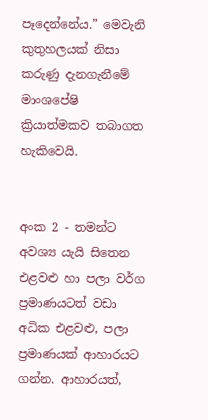පෑදෙන්නේය.” මෙවැනි කුතුහලයක් නිසා කරුණු දැනගැනීමේ මාංශපේෂි ක්‍රියාත්මකව තබාගත හැකිවෙයි.


අංක 2 - තමන්ට අවශ්‍ය යැයි සිතෙන එළවළු හා පලා වර්ග ප්‍රමාණයටත් වඩා අධික එළවළු, පලා ප්‍රමාණයක් ආහාරයට ගන්න. ආහාරයත්,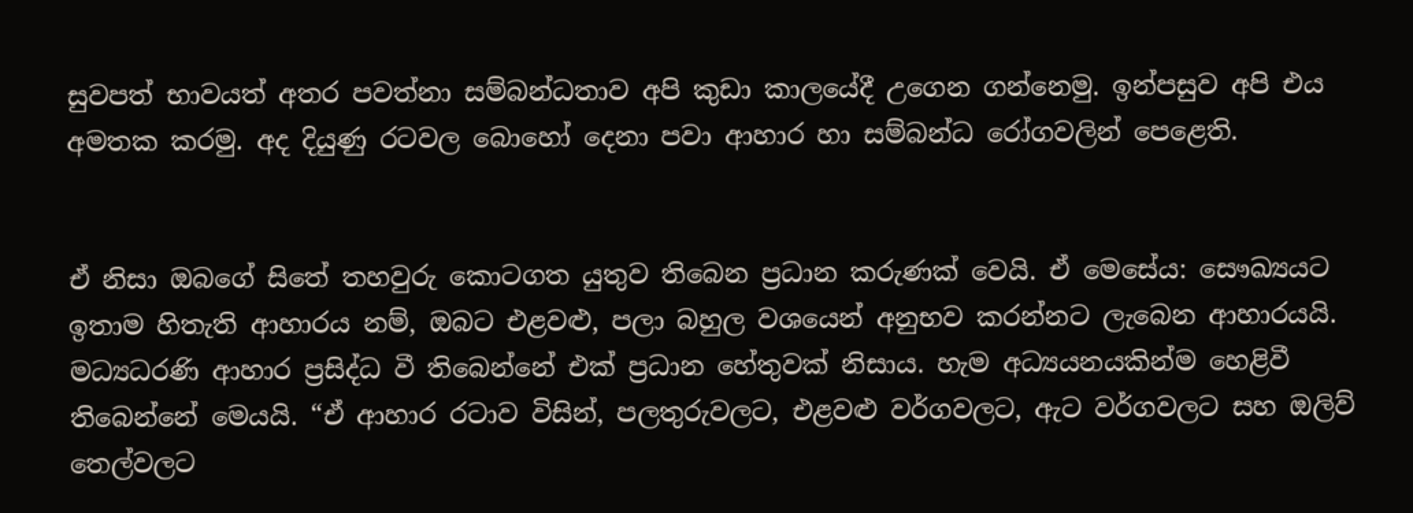සුවපත් භාවයත් අතර පවත්නා සම්බන්ධතාව අපි කුඩා කාලයේදී උගෙන ගන්නෙමු. ඉන්පසුව අපි එය අමතක කරමු. අද දියුණු රටවල බොහෝ දෙනා පවා ආහාර හා සම්බන්ධ රෝගවලින් පෙළෙති.


ඒ නිසා ඔබගේ සිතේ තහවුරු කොටගත යුතුව තිබෙන ප්‍රධාන කරුණක් වෙයි. ඒ මෙසේය: සෞඛ්‍යයට ඉතාම හිතැති ආහාරය නම්, ඔබට එළවළු, පලා බහුල වශයෙන් අනුභව කරන්නට ලැබෙන ආහාරයයි. මධ්‍යධරණි ආහාර ප්‍රසිද්ධ වී තිබෙන්නේ එක් ප්‍රධාන හේතුවක් නිසාය. හැම අධ්‍යයනයකින්ම හෙළිවී තිබෙන්නේ මෙයයි. “ඒ ආහාර රටාව විසින්, පලතුරුවලට, එළවළු වර්ගවලට, ඇට වර්ගවලට සහ ඔලිව් තෙල්වලට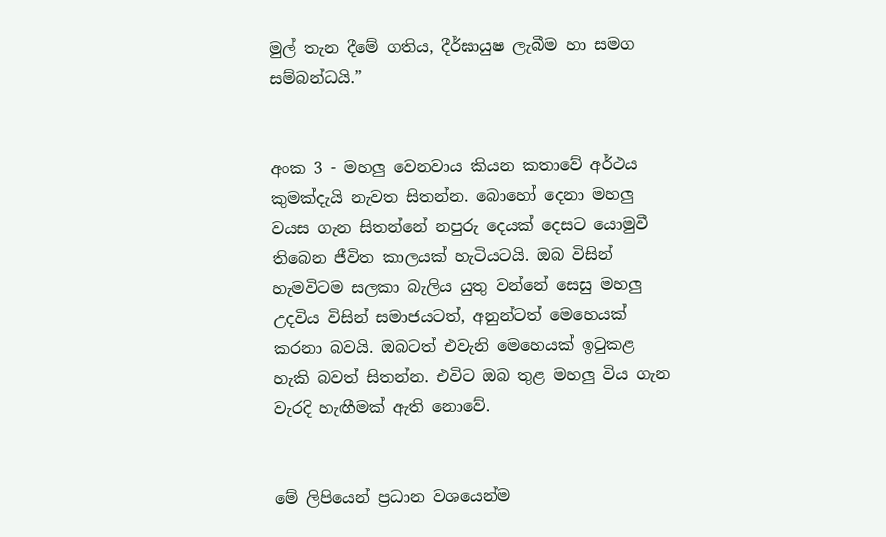මුල් තැන දීමේ ගතිය, දීර්ඝායුෂ ලැබීම හා සමග සම්බන්ධයි.”


අංක 3 - මහලු වෙනවාය කියන කතාවේ අර්ථය කුමක්දැයි නැවත සිතන්න. බොහෝ දෙනා මහලු වයස ගැන සිතන්නේ නපුරු දෙයක් දෙසට යොමුවී තිබෙන ජීවිත කාලයක් හැටියටයි. ඔබ විසින් හැමවිටම සලකා බැලිය යුතු වන්නේ සෙසු මහලු උදවිය විසින් සමාජයටත්, අනුන්ටත් මෙහෙයක් කරනා බවයි. ඔබටත් එවැනි මෙහෙයක් ඉටුකළ හැකි බවත් සිතන්න. එවිට ඔබ තුළ මහලු විය ගැන වැරදි හැඟීමක් ඇති නොවේ.


මේ ලිපියෙන් ප්‍රධාන වශයෙන්ම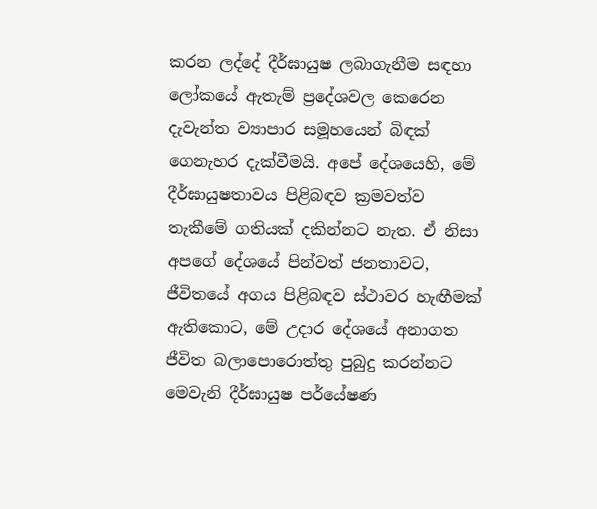කරන ලද්දේ දීර්ඝායුෂ ලබාගැනීම සඳහා ලෝකයේ ඇතැම් ප්‍රදේශවල කෙරෙන දැවැන්ත ව්‍යාපාර සමූහයෙන් බිඳක් ගෙනැහර දැක්වීමයි. අපේ දේශයෙහි, මේ දීර්ඝායුෂතාවය පිළිබඳව ක්‍රමවත්ව තැකීමේ ගතියක් දකින්නට නැත. ඒ නිසා අපගේ දේශයේ පින්වත් ජනතාවට, ජීවිතයේ අගය පිළිබඳව ස්ථාවර හැඟීමක් ඇතිකොට, මේ උදාර දේශයේ අනාගත ජීවිත බලාපොරොත්තු පුබුදු කරන්නට මෙවැනි දීර්ඝායුෂ පර්යේෂණ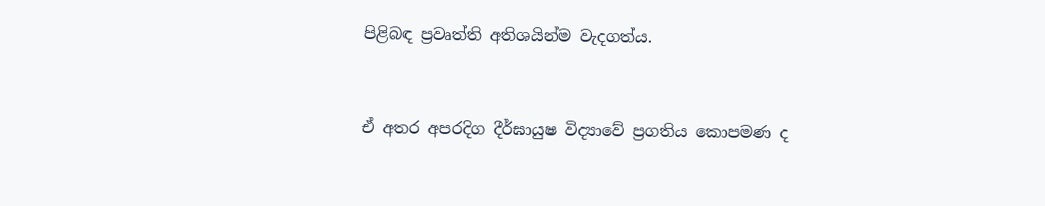පිළිබඳ ප්‍රවෘත්ති අතිශයින්ම වැදගත්ය.


ඒ අතර අපරදිග දීර්ඝායුෂ විද්‍යාවේ ප්‍රගතිය කොපමණ ද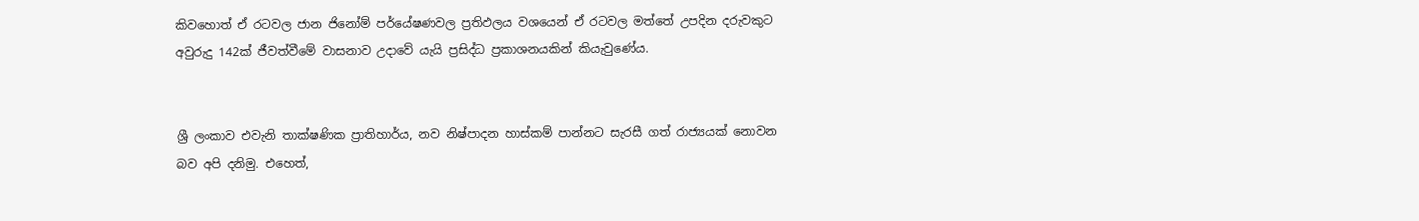කිවහොත් ඒ රටවල ජාන ජිනෝම් පර්යේෂණවල ප්‍රතිඵලය වශයෙන් ඒ රටවල මත්තේ උපදින දරුවකුට අවුරුදු 142ක් ජීවත්වීමේ වාසනාව උදාවේ යැයි ප්‍රසිද්ධ ප්‍රකාශනයකින් කියැවුණේය.


ශ්‍රී ලංකාව එවැනි තාක්ෂණික ප්‍රාතිහාර්ය, නව නිෂ්පාදන හාස්කම් පාන්නට සැරසී ගත් රාජ්‍යයක් නොවන බව අපි දනිමු. එහෙත්,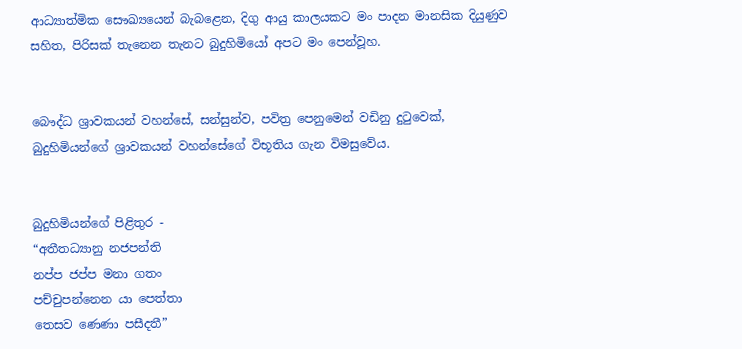ආධ්‍යාත්මික සෞඛ්‍යයෙන් බැබළෙන, දිගු ආයු කාලයකට මං පාදන මානසික දියුණුව සහිත, පිරිසක් තැනෙන තැනට බුදුහිමියෝ අපට මං පෙන්වූහ.


බෞද්ධ ශ්‍රාවකයන් වහන්සේ, සන්සුන්ව, පවිත්‍ර පෙනුමෙන් වඩිනු දුටුවෙක්, බුදුහිමියන්ගේ ශ්‍රාවකයන් වහන්සේගේ විභූතිය ගැන විමසුවේය.


බුදුහිමියන්ගේ පිළිතුර -
“අතීතධ්‍යානු නජපන්ති
නප්ප ජප්ප මනා ගතං
පච්චුපන්නෙන යා පෙත්තා
තෙසව ණෙණා පසීදතී”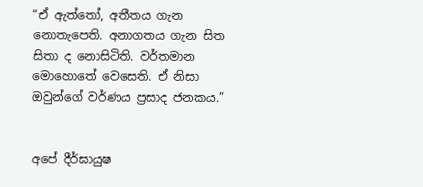“ඒ ඇත්තෝ, අතීතය ගැන නොතැපෙති. අනාගතය ගැන සිත සිතා ද නොසිටිති. වර්තමාන මොහොතේ වෙසෙති. ඒ නිසා ඔවුන්ගේ වර්ණය ප්‍රසාද ජනකය.”


අපේ දීර්ඝායුෂ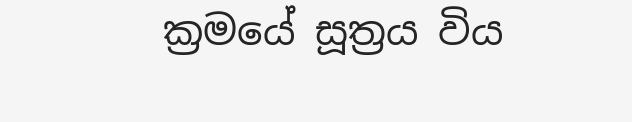ක්‍රමයේ සූත්‍රය විය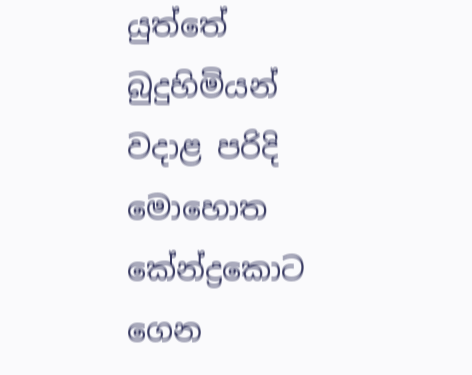යුත්තේ බුදුහිමියන් වදාළ පරිදි මොහොත කේන්ද්‍රකොට ගෙන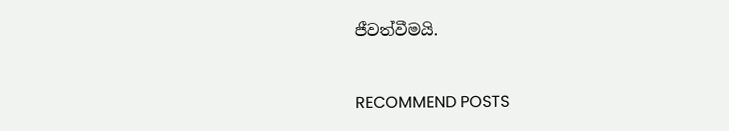ජීවත්වීමයි.



RECOMMEND POSTS